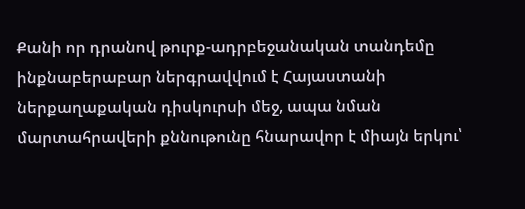Քանի որ դրանով թուրք-ադրբեջանական տանդեմը ինքնաբերաբար ներգրավվում է Հայաստանի ներքաղաքական դիսկուրսի մեջ, ապա նման մարտահրավերի քննութունը հնարավոր է միայն երկու՝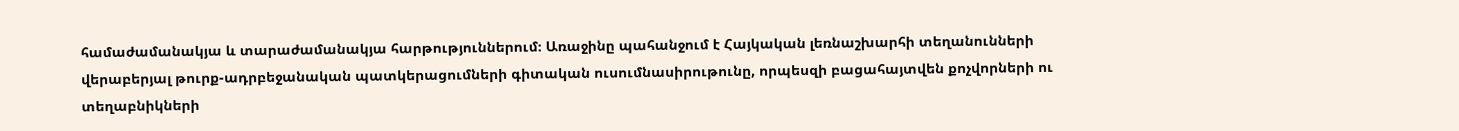համաժամանակյա և տարաժամանակյա հարթություններում։ Առաջինը պահանջում է Հայկական լեռնաշխարհի տեղանունների վերաբերյալ թուրք-ադրբեջանական պատկերացումների գիտական ուսումնասիրութունը, որպեսզի բացահայտվեն քոչվորների ու տեղաբնիկների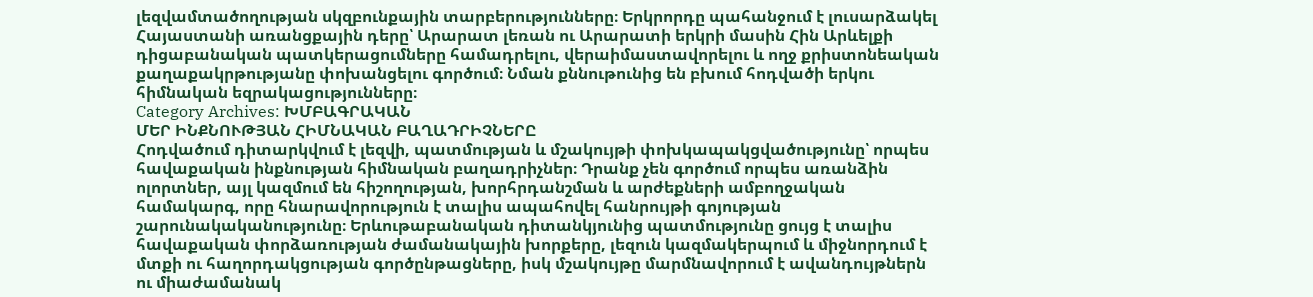լեզվամտածողության սկզբունքային տարբերությունները։ Երկրորդը պահանջում է լուսարձակել Հայաստանի առանցքային դերը՝ Արարատ լեռան ու Արարատի երկրի մասին Հին Արևելքի դիցաբանական պատկերացումները համադրելու, վերաիմաստավորելու և ողջ քրիստոնեական քաղաքակրթությանը փոխանցելու գործում։ Նման քննութունից են բխում հոդվածի երկու հիմնական եզրակացությունները։
Category Archives: ԽՄԲԱԳՐԱԿԱՆ
ՄԵՐ ԻՆՔՆՈՒԹՅԱՆ ՀԻՄՆԱԿԱՆ ԲԱՂԱԴՐԻՉՆԵՐԸ
Հոդվածում դիտարկվում է լեզվի, պատմության և մշակույթի փոխկապակցվածությունը՝ որպես հավաքական ինքնության հիմնական բաղադրիչներ։ Դրանք չեն գործում որպես առանձին ոլորտներ, այլ կազմում են հիշողության, խորհրդանշման և արժեքների ամբողջական համակարգ, որը հնարավորություն է տալիս ապահովել հանրույթի գոյության շարունակականությունը։ Երևութաբանական դիտանկյունից պատմությունը ցույց է տալիս հավաքական փորձառության ժամանակային խորքերը, լեզուն կազմակերպում և միջնորդում է մտքի ու հաղորդակցության գործընթացները, իսկ մշակույթը մարմնավորում է ավանդույթներն ու միաժամանակ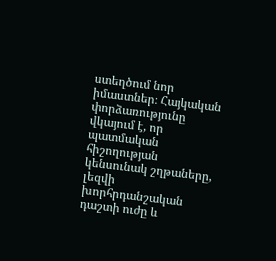ստեղծում նոր իմաստներ։ Հայկական փորձառությունը վկայում է, որ պատմական հիշողության կենսունակ շղթաները, լեզվի խորհրդանշական դաշտի ուժը և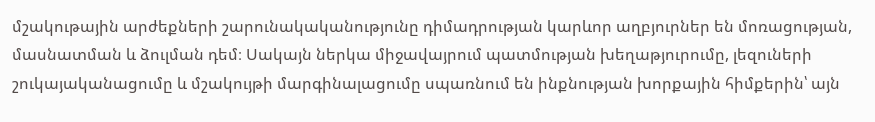մշակութային արժեքների շարունակականությունը դիմադրության կարևոր աղբյուրներ են մոռացության, մասնատման և ձուլման դեմ։ Սակայն ներկա միջավայրում պատմության խեղաթյուրումը, լեզուների շուկայականացումը և մշակույթի մարգինալացումը սպառնում են ինքնության խորքային հիմքերին՝ այն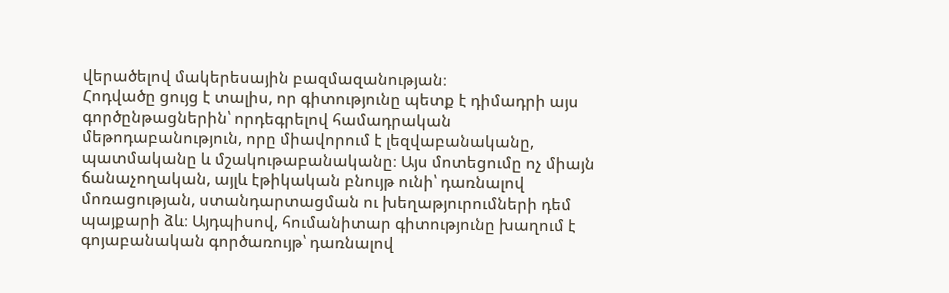վերածելով մակերեսային բազմազանության։
Հոդվածը ցույց է տալիս, որ գիտությունը պետք է դիմադրի այս գործընթացներին՝ որդեգրելով համադրական մեթոդաբանություն, որը միավորում է լեզվաբանականը, պատմականը և մշակութաբանականը։ Այս մոտեցումը ոչ միայն ճանաչողական, այլև էթիկական բնույթ ունի՝ դառնալով մոռացության, ստանդարտացման ու խեղաթյուրումների դեմ պայքարի ձև։ Այդպիսով, հումանիտար գիտությունը խաղում է գոյաբանական գործառույթ՝ դառնալով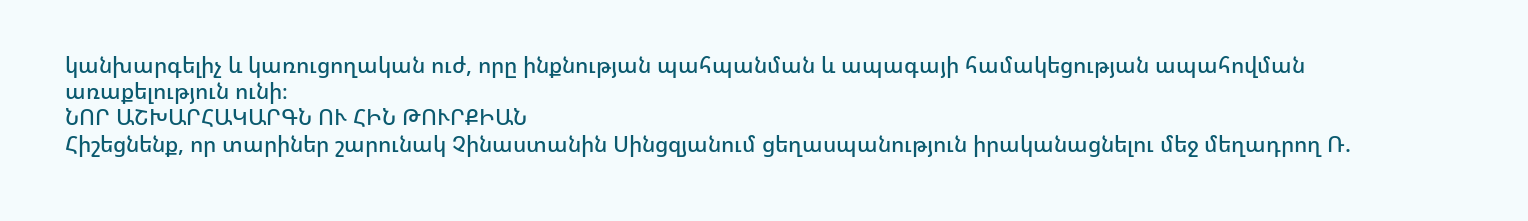կանխարգելիչ և կառուցողական ուժ, որը ինքնության պահպանման և ապագայի համակեցության ապահովման առաքելություն ունի։
ՆՈՐ ԱՇԽԱՐՀԱԿԱՐԳՆ ՈՒ ՀԻՆ ԹՈՒՐՔԻԱՆ
Հիշեցնենք, որ տարիներ շարունակ Չինաստանին Սինցզյանում ցեղասպանություն իրականացնելու մեջ մեղադրող Ռ.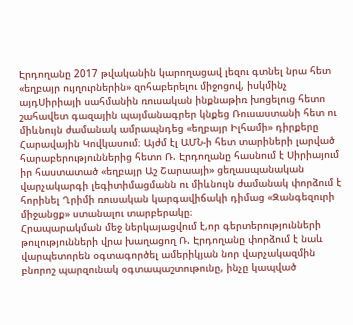Էրդողանը 2017 թվականին կարողացավ լեզու գտնել նրա հետ «եղբայր ույղուրներին» զոհաբերելու միջոցով, իսկմինչ այդՍիրիայի սահմանին ռուսական ինքնաթիռ խոցելուց հետո շահավետ գազային պայմանագրեր կնքեց Ռուսաստանի հետ ու միևնույն ժամանակ ամրապնդեց «եղբայր Իլհամի» դիրքերը Հարավային Կովկասում։ Այժմ էլ ԱՄՆ-ի հետ տարիների լարված հարաբերություններից հետո Ռ. Էրդողանը հասնում է Սիրիայում իր հաստատած «եղբայր Աշ Շարաայի» ցեղասպանական վարչակարգի լեգիտիմացմանն ու միևնույն ժամանակ փորձում է հորինել Ղրիմի ռուսական կարգավիճակի դիմաց «Զանգեզուրի միջանցք» ստանալու տարբերակը։
Հրապարակման մեջ ներկայացվում է,որ գերտերությունների թուլությունների վրա խաղացող Ռ. Էրդողանը փորձում է նաև վարպետորեն օգտագործել ամերիկյան նոր վարչակազմին բնորոշ պարզունակ օգտապաշտութունը, ինչը կապված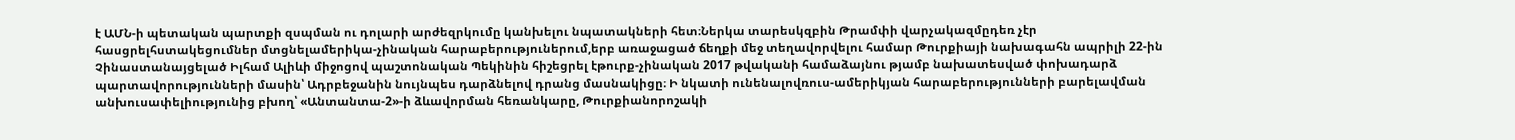է ԱՄՆ-ի պետական պարտքի զսպման ու դոլարի արժեզրկումը կանխելու նպատակների հետ։Ներկա տարեսկզբին Թրամփի վարչակազմըդեռ չէր հասցրելհստակեցումներ մտցնելամերիկա-չինական հարաբերություներում,երբ առաջացած ճեղքի մեջ տեղավորվելու համար Թուրքիայի նախագահն ապրիլի 22-ին Չինաստանայցելած Իլհամ Ալիևի միջոցով պաշտոնական Պեկինին հիշեցրել էթուրք-չինական 2017 թվականի համաձայնու թյամբ նախատեսված փոխադարձ պարտավորությունների մասին՝ Ադրբեջանին նույնպես դարձնելով դրանց մասնակիցը։ Ի նկատի ունենալովռուս-ամերիկյան հարաբերությունների բարելավման անխուսափելիությունից բխող՝ «Անտանտա-2»-ի ձևավորման հեռանկարը, Թուրքիանորոշակի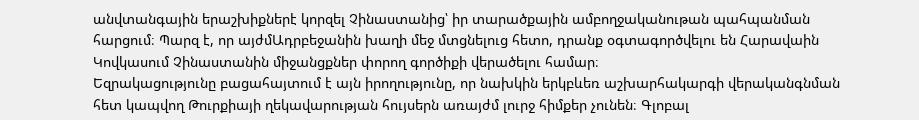անվտանգային երաշխիքներէ կորզել Չինաստանից՝ իր տարածքային ամբողջականութան պահպանման հարցում։ Պարզ է, որ այժմԱդրբեջանին խաղի մեջ մտցնելուց հետո, դրանք օգտագործվելու են Հարավաին Կովկասում Չինաստանին միջանցքներ փորող գործիքի վերածելու համար։
Եզրակացությունը բացահայտում է այն իրողությունը, որ նախկին երկբևեռ աշխարհակարգի վերականգնման հետ կապվող Թուրքիայի ղեկավարության հույսերն առայժմ լուրջ հիմքեր չունեն։ Գլոբալ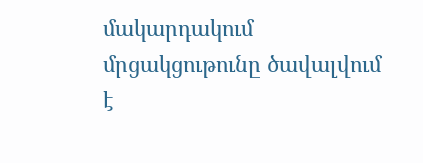մակարդակում մրցակցութունը ծավալվում է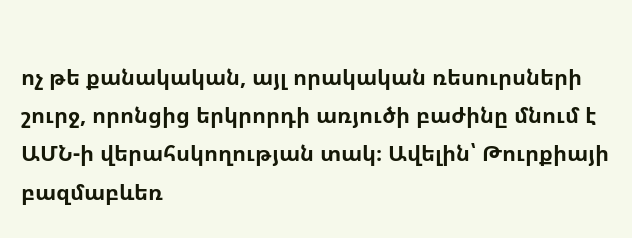ոչ թե քանակական, այլ որակական ռեսուրսների շուրջ, որոնցից երկրորդի առյուծի բաժինը մնում է ԱՄՆ-ի վերահսկողության տակ։ Ավելին՝ Թուրքիայի բազմաբևեռ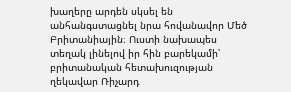խաղերը արդեն սկսել են անհանգստացնել նրա հովանավոր Մեծ Բրիտանիային։ Ուստի նախապես տեղակ լինելով իր հին բարեկամի՝ բրիտանական հետախուզության ղեկավար Ռիչարդ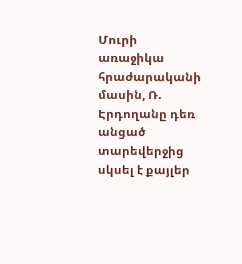Մուրի առաջիկա հրաժարականի մասին, Ռ. Էրդողանը դեռ անցած տարեվերջից սկսել է քայլեր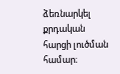ձեռնարկել քրդական հարցի լուծման համար։